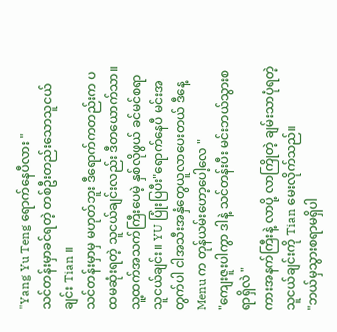"Yang Yu Teng ရောက်နေပီလား "
သင်တန်းမှာခင်ရတဲ့ တစ်ဦးတည်းသောသူငယ်ချင်း Tian ။
သင်တန်းမှာမှ မဟုတ်ဘူး ဒီရောက်ကတည်းက ပထမဆုံးရတဲ့ သူငယ်ချင်းလည်း ဒီတယောက်သာ။ သူ့ထက်အသက်ကြီးပေမဲ့ နှစ်လိုဖွယ် ခင်မင်စရာသူငယ်ချင်း။ YU ပြုံးပြပီး"ရောက်နေပီ မင်းအတွက်ပါ ငါအသီးအနှံတွေယူလာပေးတယ် ဒီနေ့ Menu က တုန်ယမ်းဟော့ပေါ့လေ "
"ကျေးဇူးပါကွာ ဒါနဲ့ သင်တန်းပီး မင်းဘယ်သွားစရာရှိလဲ "
ကားအနက်ကြီးနဲ့ လာပို့ လာကြိုတဲ့ ချမ်းသာပုံရတဲ့သူငယ်ချင်းကို Tian မေးလိုက်သည်။
"ဘယ်မှသွားစရာမရှိပါ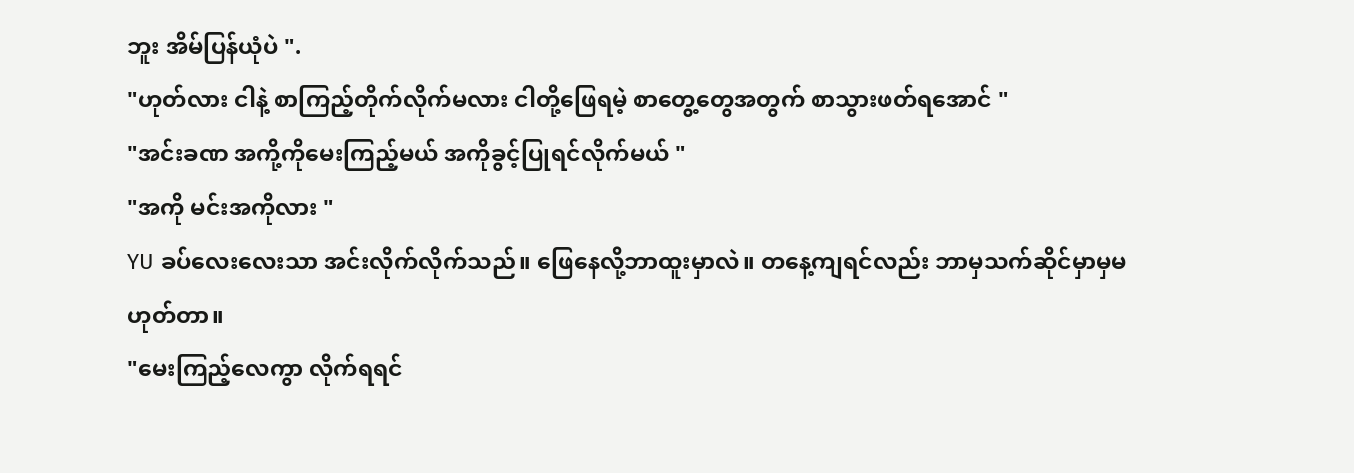ဘူး အိမ်ပြန်ယုံပဲ ".
"ဟုတ်လား ငါနဲ့ စာကြည့်တိုက်လိုက်မလား ငါတို့ဖြေရမဲ့ စာတွေ့တွေအတွက် စာသွားဖတ်ရအောင် "
"အင်းခဏ အကို့ကိုမေးကြည့်မယ် အကိုခွင့်ပြုရင်လိုက်မယ် "
"အကို မင်းအကိုလား "
YU ခပ်လေးလေးသာ အင်းလိုက်လိုက်သည်။ ဖြေနေလို့ဘာထူးမှာလဲ။ တနေ့ကျရင်လည်း ဘာမှသက်ဆိုင်မှာမှမဟုတ်တာ။
"မေးကြည့်လေကွာ လိုက်ရရင်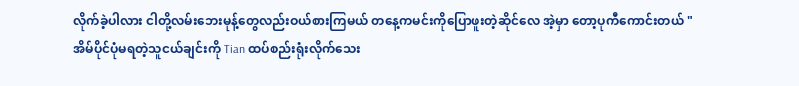လိုက်ခဲ့ပါလား ငါတို့လမ်းဘေးမုန့်တွေလည်းဝယ်စားကြမယ် တနေ့ကမင်းကိုပြောဖူးတဲ့ဆိုင်လေ အဲ့မှာ တော့ပုကီကောင်းတယ် "
အိမ်ပိုင်ပုံမရတဲ့သူငယ်ချင်းကို Tian ထပ်စည်းရုံးလိုက်သေး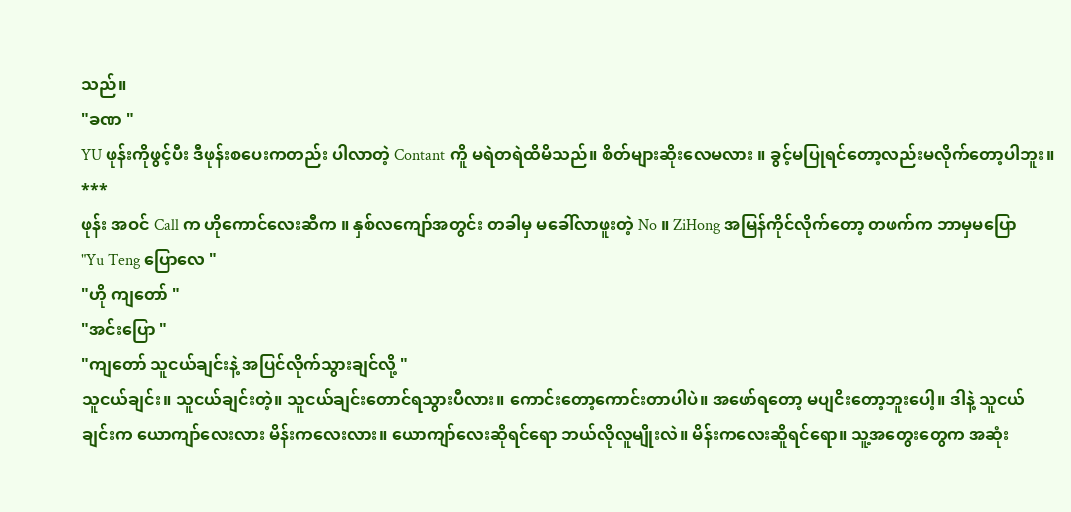သည်။
"ခဏ "
YU ဖုန်းကိုဖွင့်ပီး ဒီဖုန်းစပေးကတည်း ပါလာတဲ့ Contant ကိူ မရဲတရဲထိမိသည်။ စိတ်များဆိုးလေမလား ။ ခွင့်မပြုရင်တော့လည်းမလိုက်တော့ပါဘူး။
***
ဖုန်း အဝင် Call က ဟိုကောင်လေးဆီက ။ နှစ်လကျော်အတွင်း တခါမှ မခေါ်လာဖူးတဲ့ No ။ ZiHong အမြန်ကိုင်လိုက်တော့ တဖက်က ဘာမှမပြော
"Yu Teng ပြောလေ "
"ဟို ကျတော် "
"အင်းပြော "
"ကျတော် သူငယ်ချင်းနဲ့ အပြင်လိုက်သွားချင်လို့ "
သူငယ်ချင်း။ သူငယ်ချင်းတဲ့။ သူငယ်ချင်းတောင်ရသွားပီလား။ ကောင်းတော့ကောင်းတာပါပဲ။ အဖော်ရတော့ မပျငိးတော့ဘူးပေါ့။ ဒါနဲ့ သူငယ်ချင်းက ယောကျာ်လေးလား မိန်းကလေးလား။ ယောကျာ်လေးဆိုရင်ရော ဘယ်လိုလူမျိုးလဲ။ မိန်းကလေးဆိူရင်ရော။ သူ့အတွေးတွေက အဆုံး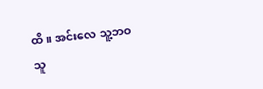ထိ။ အင်းလေ သူ့ဘဝသူ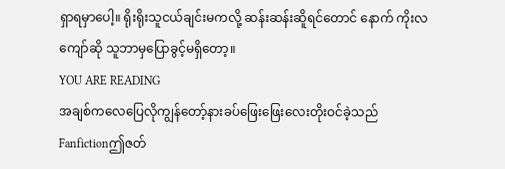ရှာရမှာပေါ့။ ရိုးရိုးသူငယ်ချင်းမကလို့ ဆန်းဆန်းဆိူရင်တောင် နောက် ကိုးလကျော်ဆို သူဘာမှပြောခွင့်မရှိတော့။
YOU ARE READING
အချစ်ကလေပြေလိုကျွန်တော့်နားခပ်ဖြေးဖြေးလေးတိုးဝင်ခဲ့သည်
Fanfictionဤဇတ်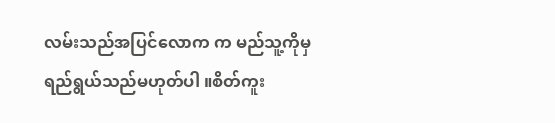လမ်းသည်အပြင်လောက က မည်သူ့ကိုမှရည်ရွယ်သည်မဟုတ်ပါ ။စိတ်ကူး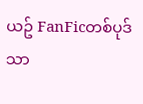ယဥ် FanFicတစ်ပုဒ်သာ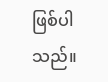ဖြစ်ပါသည်။